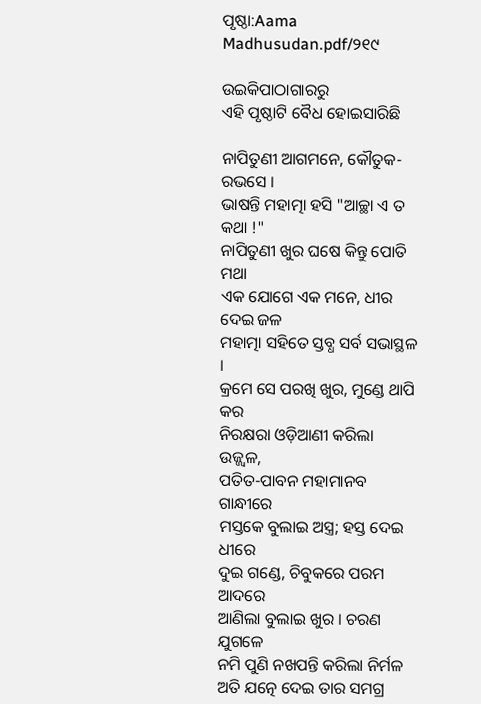ପୃଷ୍ଠା:Aama Madhusudan.pdf/୨୧୯

ଉଇକିପାଠାଗାର‌ରୁ
ଏହି ପୃଷ୍ଠାଟି ବୈଧ ହୋଇସାରିଛି

ନାପିତୁଣୀ ଆଗମନେ, କୌତୁକ-ରଭସେ ।
ଭାଷନ୍ତି ମହାତ୍ମା ହସି "ଆଚ୍ଛା ଏ ତ କଥା !"
ନାପିତୁଣୀ ଖୁର ଘଷେ କିନ୍ତୁ ପୋତି ମଥା
ଏକ ଯୋଗେ ଏକ ମନେ, ଧୀର ଦେଇ ଜଳ
ମହାତ୍ମା ସହିତେ ସ୍ତବ୍ଧ ସର୍ବ ସଭାସ୍ଥଳ ।
କ୍ରମେ ସେ ପରଖି ଖୁର, ମୁଣ୍ଡେ ଥାପି କର
ନିରକ୍ଷରା ଓଡ଼ିଆଣୀ କରିଲା ଉଜ୍ଜ୍ୱଳ,
ପତିତ-ପାବନ ମହାମାନବ ଗାନ୍ଧୀରେ
ମସ୍ତକେ ବୁଲାଇ ଅସ୍ତ୍ର; ହସ୍ତ ଦେଇ ଧୀରେ
ଦୁଇ ଗଣ୍ଡେ, ଚିବୁକରେ ପରମ ଆଦରେ
ଆଣିଲା ବୁଲାଇ ଖୁର । ଚରଣ ଯୁଗଳେ
ନମି ପୁଣି ନଖପନ୍ତି କରିଲା ନିର୍ମଳ
ଅତି ଯତ୍ନେ ଦେଇ ତାର ସମଗ୍ର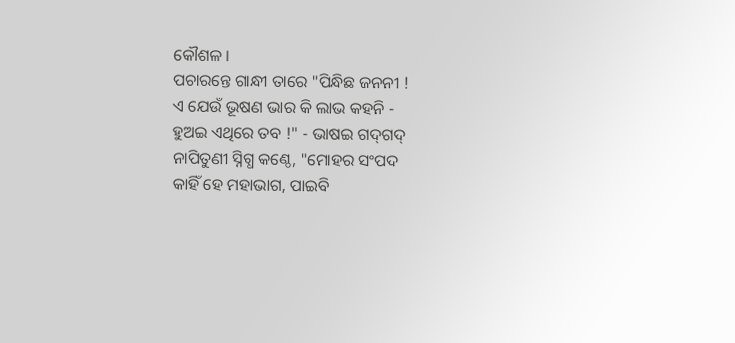କୌଶଳ ।
ପଚାରନ୍ତେ ଗାନ୍ଧୀ ତାରେ "ପିନ୍ଧିଛ ଜନନୀ !
ଏ ଯେଉଁ ଭୂଷଣ ଭାର କି ଲାଭ କହନି -
ହୁଅଇ ଏଥିରେ ତବ !" - ଭାଷଇ ଗଦ୍‍ଗଦ୍‍
ନାପିତୁଣୀ ସ୍ନିଗ୍ଧ କଣ୍ଠେ, "ମୋହର ସଂପଦ
କାହିଁ ହେ ମହାଭାଗ, ପାଇବି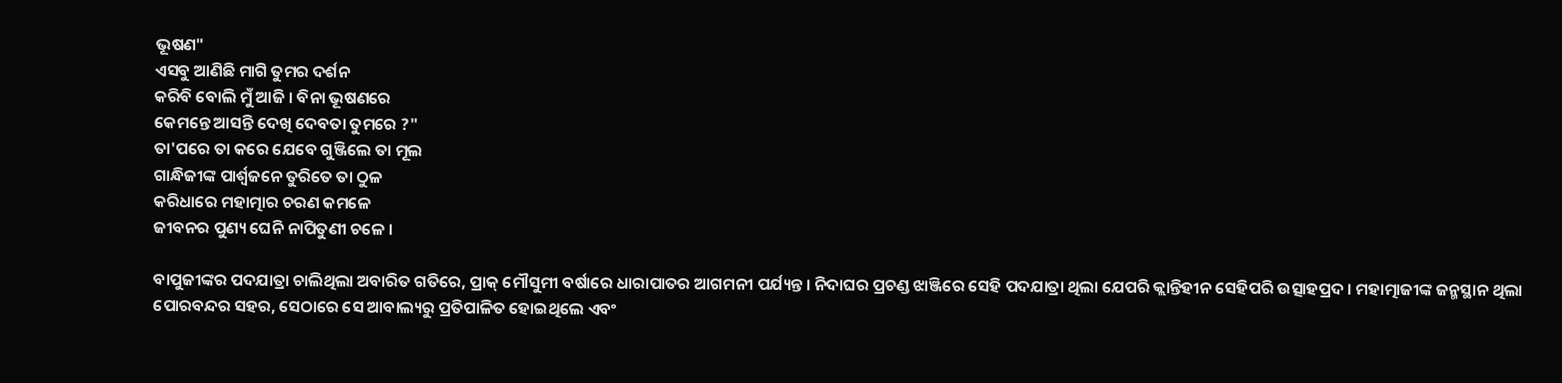ଭୂଷଣ"
ଏସବୁ ଆଣିଛି ମାଗି ତୁମର ଦର୍ଶନ
କରିବି ବୋଲି ମୁଁ ଆଜି । ବିନା ଭୂଷଣରେ
କେମନ୍ତେ ଆସନ୍ତି ଦେଖି ଦେବତା ତୁମରେ ?"
ତା'ପରେ ତା କରେ ଯେବେ ଗୁଞ୍ଜିଲେ ତା ମୂଲ
ଗାନ୍ଧିଜୀଙ୍କ ପାର୍ଶ୍ୱଜନେ ତୁରିତେ ତା ଠୁଳ
କରିଧାରେ ମହାତ୍ମାର ଚରଣ କମଳେ
ଜୀବନର ପୁଣ୍ୟ ଘେନି ନାପିତୁଣୀ ଚଳେ ।

ବାପୁଜୀଙ୍କର ପଦଯାତ୍ରା ଚାଲିଥିଲା ଅବାରିତ ଗତିରେ, ପ୍ରାକ୍‍ ମୌସୁମୀ ବର୍ଷାରେ ଧାରାପାତର ଆଗମନୀ ପର୍ଯ୍ୟନ୍ତ । ନିଦାଘର ପ୍ରଚଣ୍ଡ ଝାଞ୍ଜିରେ ସେହି ପଦଯାତ୍ରା ଥିଲା ଯେପରି କ୍ଲାନ୍ତିହୀନ ସେହିପରି ଉତ୍ସାହପ୍ରଦ । ମହାତ୍ମାଜୀଙ୍କ ଜନ୍ମସ୍ଥାନ ଥିଲା ପୋରବନ୍ଦର ସହର, ସେଠାରେ ସେ ଆବାଲ୍ୟରୁ ପ୍ରତିପାଳିତ ହୋଇଥିଲେ ଏବଂ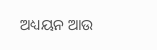ଅଧ୍ୟୟନ ଆଉ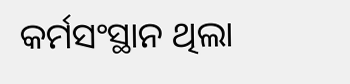କର୍ମସଂସ୍ଥାନ ଥିଲା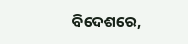ବିଦେଶରେ,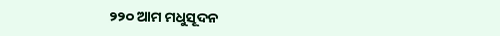୨୨୦ ଆମ ମଧୁସୂଦନ